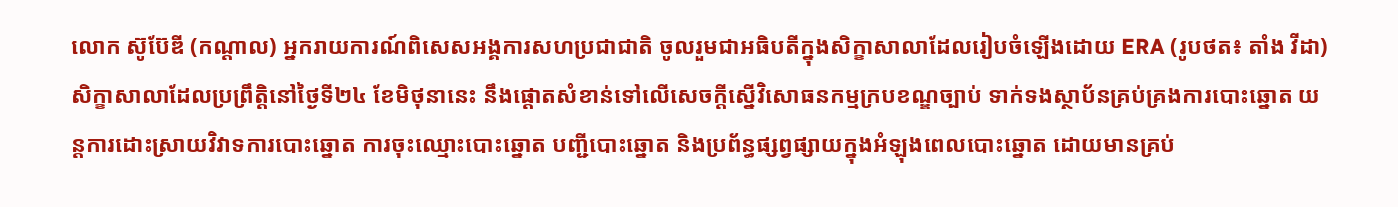លោក ស៊ូប៊ែឌី (កណ្តាល) អ្នករាយការណ៍ពិសេសអង្គការសហប្រជាជាតិ ចូលរួមជាអធិបតីក្នុងសិក្ខាសាលាដែលរៀបចំឡើងដោយ ERA (រូបថត៖ តាំង វីដា)
សិក្ខាសាលាដែលប្រព្រឹត្តិនៅថ្ងៃទី២៤ ខែមិថុនានេះ នឹងផ្តោតសំខាន់ទៅលើសេចក្តីស្នើវិសោធនកម្មក្របខណ្ឌច្បាប់ ទាក់ទងស្ថាប័នគ្រប់គ្រងការបោះឆ្នោត យន្តការដោះស្រាយវិវាទការបោះឆ្នោត ការចុះឈ្មោះបោះឆ្នោត បញ្ជីបោះឆ្នោត និងប្រព័ន្ធផ្សព្វផ្សាយក្នុងអំឡុងពេលបោះឆ្នោត ដោយមានគ្រប់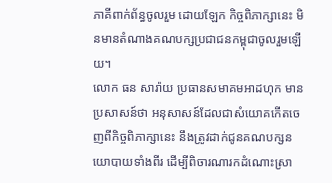ភាគីពាក់ព័ន្ធចូលរួម ដោយឡែក កិច្ចពិភាក្សានេះ មិនមានតំណាងគណបក្សប្រជាជនកម្ពុជាចូលរួមឡើយ។
លោក ធន សារ៉ាយ ប្រធានសមាគមអាដហុក មានប្រសាសន៍ថា អនុសាសន៍ដែលជាសំយោគកើតចេញពីកិច្ចពិភាក្សានេះ នឹងត្រូវដាក់ជូនគណបក្សនយោបាយទាំងពីរ ដើម្បីពិចារណារកដំណោះស្រា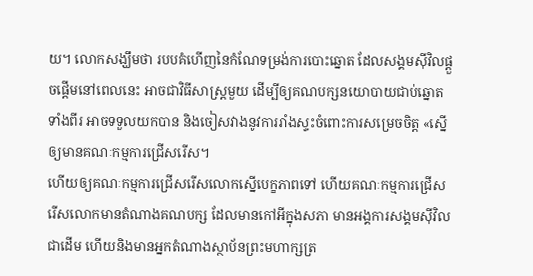យ។ លោកសង្ឃឹមថា របបគំហើញនៃកំណែទម្រង់ការបោះឆ្នោត ដែលសង្គមស៊ីវិលផ្តួចផ្តើមនៅពេលនេះ អាចជាវិធីសាស្ត្រមួយ ដើម្បីឲ្យគណបក្សនយោបាយជាប់ឆ្នោតទាំងពីរ អាចទទួលយកបាន និងចៀសវាងនូវការរាំងស្ទះចំពោះការសម្រេចចិត្ត «ស្នើឲ្យមានគណៈកម្មការជ្រើសរើស។
ហើយឲ្យគណៈកម្មការជ្រើសរើសលោកស្នើបេក្ខភាពទៅ ហើយគណៈកម្មការជ្រើសរើសលោកមានតំណាងគណបក្ស ដែលមានកៅអីក្នុងសភា មានអង្គការសង្គមស៊ីវិលជាដើម ហើយនិងមានអ្នកតំណាងស្ថាប័នព្រះមហាក្សត្រ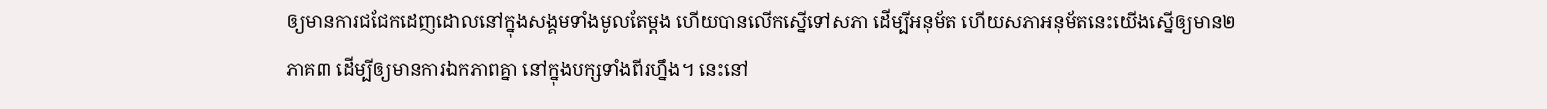ឲ្យមានការជជែកដេញដោលនៅក្នុងសង្គមទាំងមូលតែម្តង ហើយបានលើកស្នើទៅសភា ដើម្បីអនុម័ត ហើយសភាអនុម័តនេះយើងស្នើឲ្យមាន២ភាគ៣ ដើម្បីឲ្យមានការឯកភាពគ្នា នៅក្នុងបក្សទាំងពីរហ្នឹង។ នេះនៅ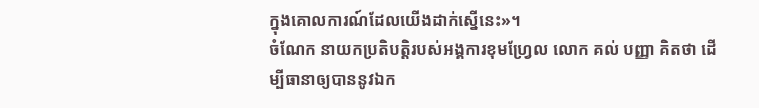ក្នុងគោលការណ៍ដែលយើងដាក់ស្នើនេះ»។
ចំណែក នាយកប្រតិបត្តិរបស់អង្គការខុមហ្វ្រែល លោក គល់ បញ្ញា គិតថា ដើម្បីធានាឲ្យបាននូវឯក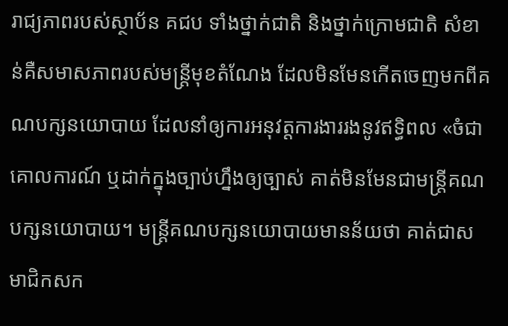រាជ្យភាពរបស់ស្ថាប័ន គជប ទាំងថ្នាក់ជាតិ និងថ្នាក់ក្រោមជាតិ សំខាន់គឺសមាសភាពរបស់មន្ត្រីមុខតំណែង ដែលមិនមែនកើតចេញមកពីគណបក្សនយោបាយ ដែលនាំឲ្យការអនុវត្តការងាររងនូវឥទ្ធិពល «ចំជាគោលការណ៍ ឬដាក់ក្នុងច្បាប់ហ្នឹងឲ្យច្បាស់ គាត់មិនមែនជាមន្ត្រីគណបក្សនយោបាយ។ មន្ត្រីគណបក្សនយោបាយមានន័យថា គាត់ជាសមាជិកសក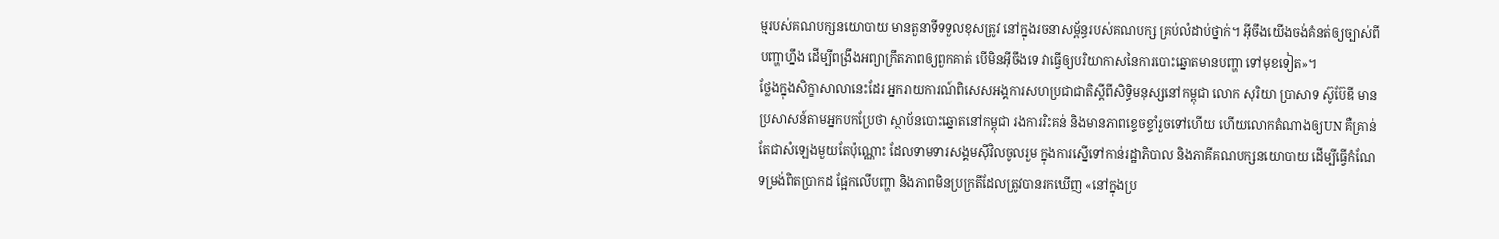ម្មរបស់គណបក្សនយោបាយ មានតួនាទីទទួលខុសត្រូវ នៅក្នុងរចនាសម្ព័ន្ធរបស់គណបក្ស គ្រប់លំដាប់ថ្នាក់។ អ៊ីចឹងយើងចង់គំនត់ឲ្យច្បាស់ពីបញ្ហាហ្នឹង ដើម្បីពង្រឹងអព្យាក្រឹតភាពឲ្យពួកគាត់ បើមិនអ៊ីចឹងទេ វាធ្វើឲ្យបរិយាកាសនៃការបោះឆ្នោតមានបញ្ហា ទៅមុខទៀត»។
ថ្លែងក្នុងសិក្ខាសាលានេះដែរ អ្នករាយការណ៍ពិសេសអង្គការសហប្រជាជាតិស្តីពីសិទ្ធិមនុស្សនៅកម្ពុជា លោក សុរិយា ប្រាសាទ ស៊ូប៊ែឌី មានប្រសាសន៍តាមអ្នកបកប្រែថា ស្ថាប័នបោះឆ្នោតនៅកម្ពុជា រងការរិះគន់ និងមានភាពខ្ទេចខ្ទាំរួចទៅហើយ ហើយលោកតំណាងឲ្យUN គឺគ្រាន់តែជាសំឡេងមួយតែប៉ុណ្ណោះ ដែលទាមទារសង្គមស៊ីវិលចូលរួម ក្នុងការស្នើទៅកាន់រដ្ឋាភិបាល និងភាគីគណបក្សនយោបាយ ដើម្បីធ្វើកំណែទម្រង់ពិតប្រាកដ ផ្អែកលើបញ្ហា និងភាពមិនប្រក្រតីដែលត្រូវបានរកឃើញ «នៅក្នុងប្រ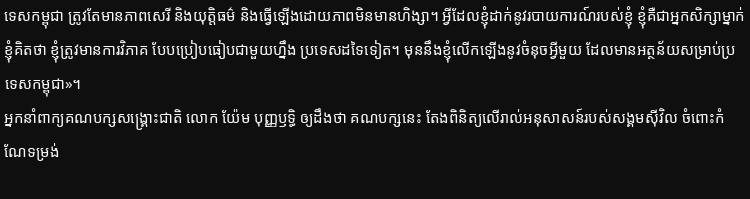ទេសកម្ពុជា ត្រូវតែមានភាពសេរី និងយុត្តិធម៌ និងធ្វើឡើងដោយភាពមិនមានហិង្សា។ អ្វីដែលខ្ញុំដាក់នូវរបាយការណ៍របស់ខ្ញុំ ខ្ញុំគឺជាអ្នកសិក្សាម្នាក់ ខ្ញុំគិតថា ខ្ញុំត្រូវមានការវិភាគ បែបប្រៀបធៀបជាមួយហ្នឹង ប្រទេសដទៃទៀត។ មុននឹងខ្ញុំលើកឡើងនូវចំនុចអ្វីមួយ ដែលមានអត្ថន័យសម្រាប់ប្រទេសកម្ពុជា»។
អ្នកនាំពាក្យគណបក្សសង្គ្រោះជាតិ លោក យ៉ែម បុញ្ញឫទ្ធិ ឲ្យដឹងថា គណបក្សនេះ តែងពិនិត្យលើរាល់អនុសាសន៍របស់សង្គមស៊ីវិល ចំពោះកំណែទម្រង់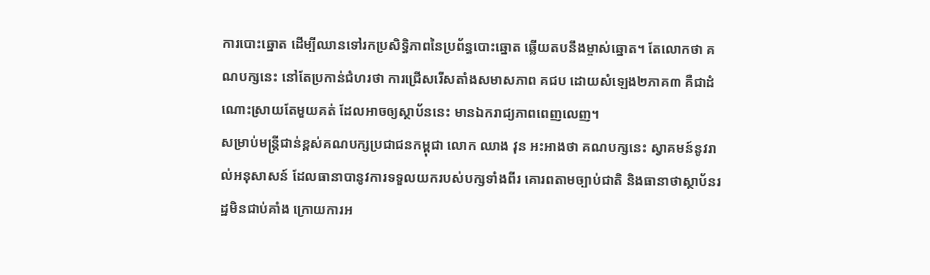ការបោះឆ្នោត ដើម្បីឈានទៅរកប្រសិទ្ធិភាពនៃប្រព័ន្ធបោះឆ្នោត ឆ្លើយតបនឹងម្ចាស់ឆ្នោត។ តែលោកថា គណបក្សនេះ នៅតែប្រកាន់ជំហរថា ការជ្រើសរើសតាំងសមាសភាព គជប ដោយសំឡេង២ភាគ៣ គឺជាដំណោះស្រាយតែមួយគត់ ដែលអាចឲ្យស្ថាប័ននេះ មានឯករាជ្យភាពពេញលេញ។
សម្រាប់មន្ត្រីជាន់ខ្ពស់គណបក្សប្រជាជនកម្ពុជា លោក ឈាង វុន អះអាងថា គណបក្សនេះ ស្វាគមន៍នូវរាល់អនុសាសន៍ ដែលធានាបានូវការទទួលយករបស់បក្សទាំងពីរ គោរពតាមច្បាប់ជាតិ និងធានាថាស្ថាប័នរដ្ឋមិនជាប់គាំង ក្រោយការអ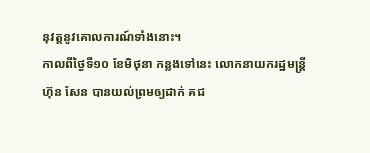នុវត្តនូវគោលការណ៍ទាំងនោះ។
កាលពីថ្ងៃទី១០ ខែមិថុនា កន្លងទៅនេះ លោកនាយករដ្ឋមន្ត្រី ហ៊ុន សែន បានយល់ព្រមឲ្យដាក់ គជ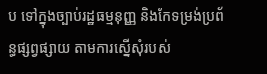ប ទៅក្នុងច្បាប់រដ្ឋធម្មនុញ្ញ និងកែទម្រង់ប្រព័ន្ធផ្សព្វផ្សាយ តាមការស្នើសុំរបស់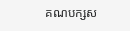គណបក្សស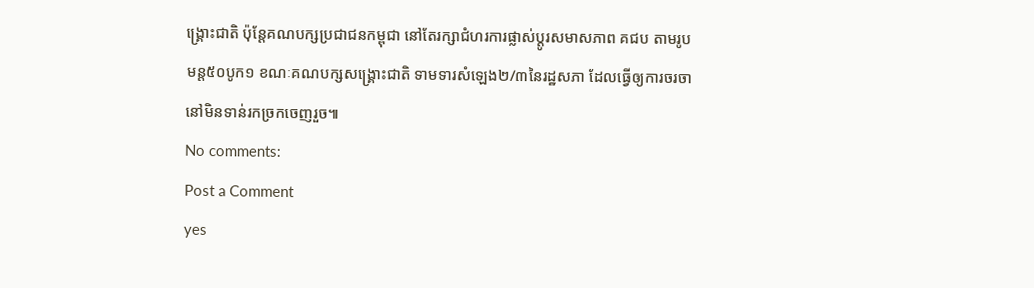ង្គ្រោះជាតិ ប៉ុន្តែគណបក្សប្រជាជនកម្ពុជា នៅតែរក្សាជំហរការផ្លាស់ប្តូរសមាសភាព គជប តាមរូបមន្ត៥០បូក១ ខណៈគណបក្សសង្គ្រោះជាតិ ទាមទារសំឡេង២/៣នៃរដ្ឋសភា ដែលធ្វើឲ្យការចរចានៅមិនទាន់រកច្រកចេញរួច៕
No comments:
Post a Comment
yes